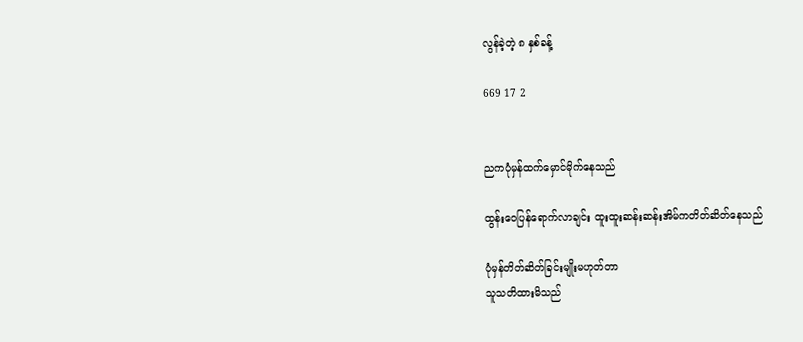လွန်ခဲ့တဲ့ ၈ နှစ်ခန့်

669 17 2


ညကပုံမှန်ထက်မှောင်မိုက်နေသည်

ထွန်းဝေပြန်ရောက်လာချင်း ထူးထူးဆန်းဆန်းအိမ်ကတိတ်ဆိတ်နေသည်

ပုံမှန်တိတ်ဆိတ်ခြင်းမျိုးမဟုတ်တာ
သူသတိထားမိသည်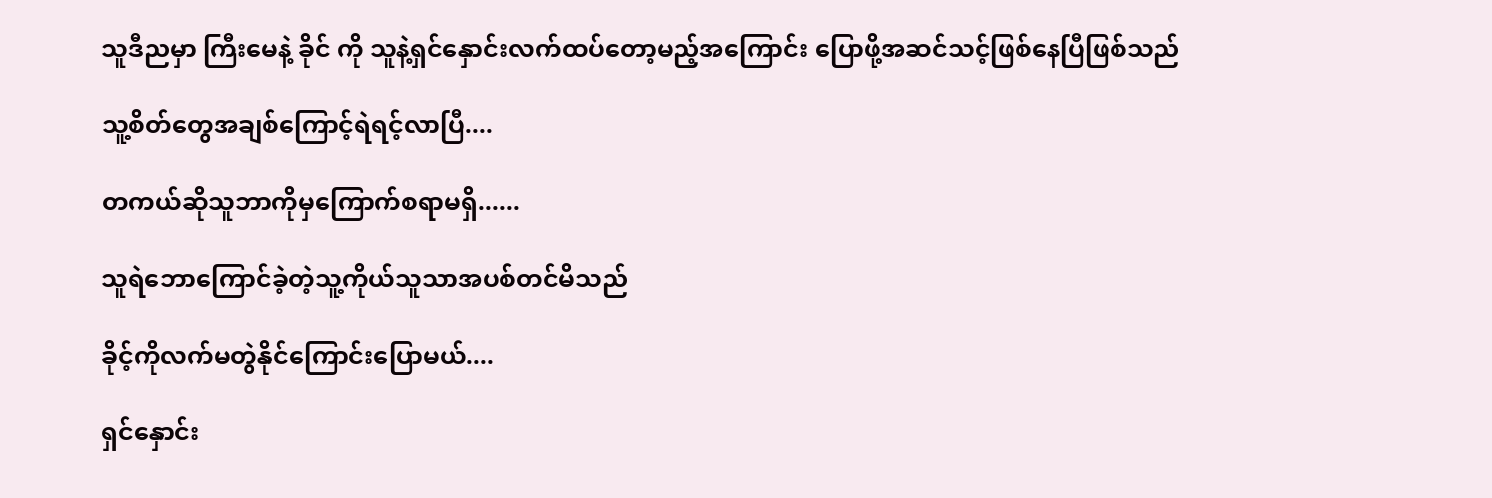သူဒီညမှာ ကြီးမေနဲ့ ခိုင် ကို သူနဲ့ရှင်နှောင်းလက်ထပ်တော့မည့်အကြောင်း ပြောဖို့အဆင်သင့်ဖြစ်နေပြီဖြစ်သည်

သူ့စိတ်တွေအချစ်ကြောင့်ရဲရင့်လာပြီ....

တကယ်ဆိုသူဘာကိုမှကြောက်စရာမရှိ......

သူရဲဘောကြောင်ခဲ့တဲ့သူ့ကိုယ်သူသာအပစ်တင်မိသည်

ခိုင့်ကိုလက်မတွဲနိုင်ကြောင်းပြောမယ်....

ရှင်နှောင်း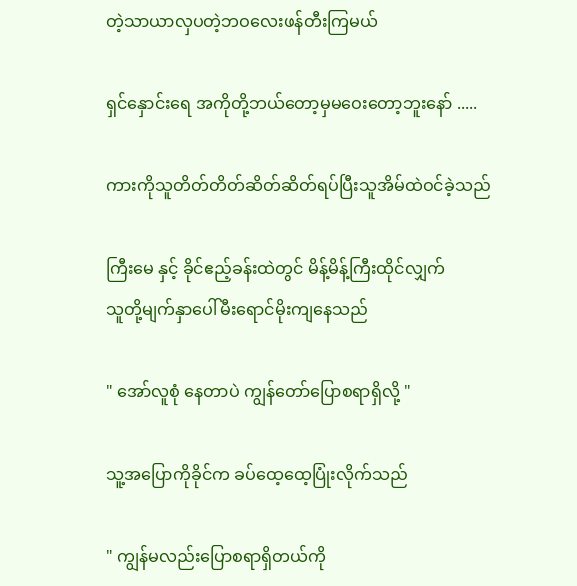တဲ့သာယာလှပတဲ့ဘဝလေးဖန်တီးကြမယ်

ရှင်နှောင်းရေ အကိုတို့ဘယ်တော့မှမဝေးတော့ဘူးနော် .....

ကားကိုသူတိတ်တိတ်ဆိတ်ဆိတ်ရပ်ပြီးသူအိမ်ထဲဝင်ခဲ့သည်

ကြီးမေ နှင့် ခိုင်ဧည့်ခန်းထဲတွင် မိန့်မိန့်ကြီးထိုင်လျှက်
သူတို့မျက်နှာပေါ်မီးရောင်မိုးကျနေသည်

" အော်လူစုံ နေတာပဲ ကျွန်တော်ပြောစရာရှိလို့ "

သူ့အပြောကိုခိုင်က ခပ်ထေ့ထေ့ပြုံးလိုက်သည်

" ကျွန်မလည်းပြောစရာရှိတယ်ကို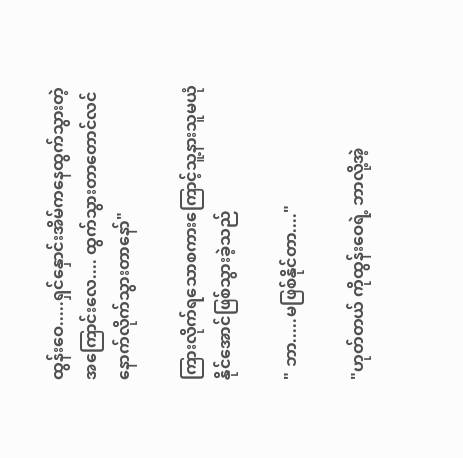ထွန်းဝေ.....ရှင်နှောင်းအိမ်ကနေထွက်သွားတဲ့အကြောင်းလေ.... ထွက်သွားတာတောင်လင်နောက်လိုက်သွားတာနော်"

ကြားလိုက်ရသောစကားကြောင့်သူ့နားသူမယုံနိုင်အောင်ဖြစ်သွားခဲ့သည်

" ဘာ.....မဖြစ်နိုင်တာ...."

"ဟုတ်တယ် ကိုထွန်းဝေရဲ့ ဘာလို့အဲ့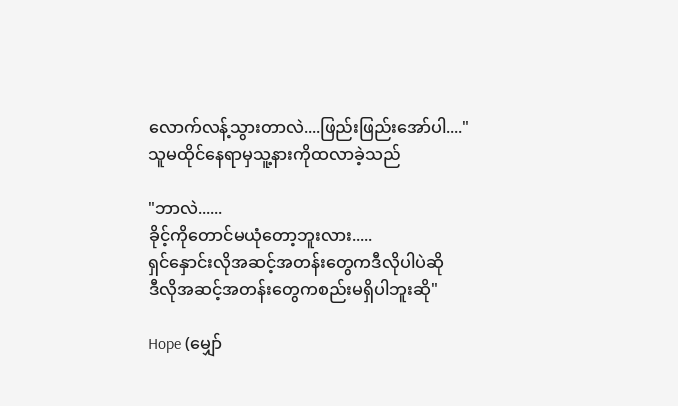လောက်လန့်သွားတာလဲ....ဖြည်းဖြည်းအော်ပါ...."
သူမထိုင်နေရာမှသူ့နားကိုထလာခဲ့သည်

"ဘာလဲ......
ခိုင့်ကိုတောင်မယုံတော့ဘူးလား.....
ရှင်နှောင်းလိုအဆင့်အတန်းတွေကဒီလိုပါပဲဆို
ဒီလိုအဆင့်အတန်းတွေကစည်းမရှိပါဘူးဆို"

Hope (မျှော်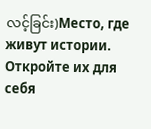လင့်ခြင်း)Место, где живут истории. Откройте их для себя